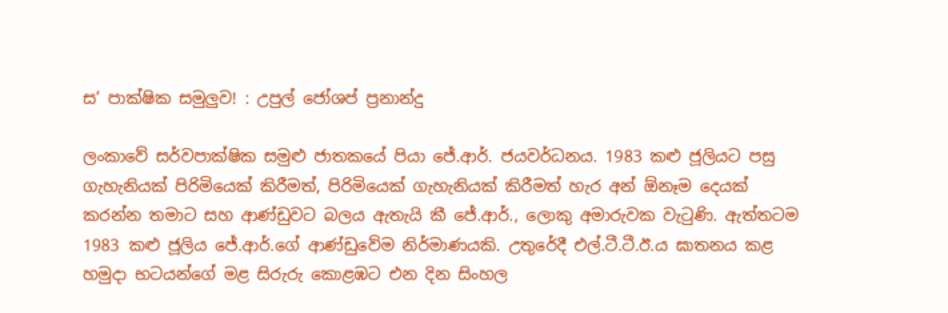ස’ පාක්ෂික සමුලුව! : උපුල් ජෝශප් ප්‍රනාන්දු

ලංකාවේ සර්වපාක්ෂික සමුළු ජාතකයේ පියා ජේ.ආර්. ජයවර්ධනය. 1983 කළු ජූලියට පසු ගැහැනියක් පිරිමියෙක් කිරීමත්, පිරිමියෙක් ගැහැනියක් කිරීමත් හැර අන් ඕනෑම දෙයක් කරන්න තමාට සහ ආණ්ඩුවට බලය ඇතැයි කී ජේ.ආර්., ලොකු අමාරුවක වැටුණි. ඇත්තටම 1983 කළු ජූලිය ජේ.ආර්.ගේ ආණ්ඩුවේම නිර්මාණයකි. උතුරේදී එල්.ටී.ටී.ඊ.ය ඝාතනය කළ හමුදා භටයන්ගේ මළ සිරුරු කොළඹට එන දින සිංහල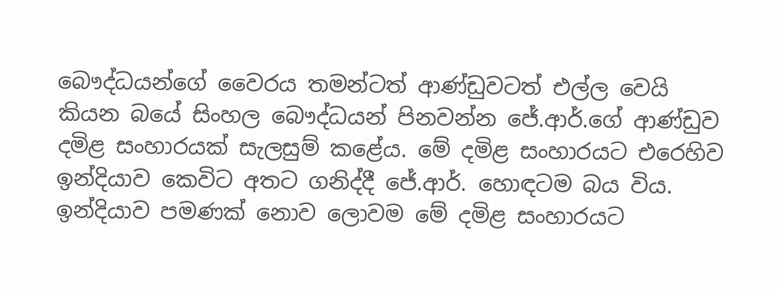බෞද්ධයන්ගේ වෛරය තමන්ටත් ආණ්ඩුවටත් එල්ල වෙයි කියන බයේ සිංහල බෞද්ධයන් පිනවන්න ජේ.ආර්.ගේ ආණ්ඩුව දමිළ සංහාරයක් සැලසුම් කළේය. මේ දමිළ සංහාරයට එරෙහිව ඉන්දියාව කෙවිට අතට ගනිද්දී ජේ.ආර්. හොඳටම බය විය. ඉන්දියාව පමණක් නොව ලොවම මේ දමිළ සංහාරයට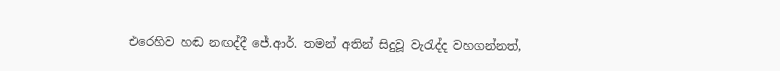එරෙහිව හඬ නඟද්දී ජේ.ආර්. තමන් අතින් සිදුවූ වැරැද්ද වහගන්නත්,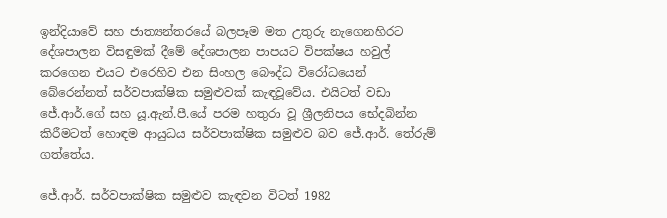ඉන්දියාවේ සහ ජාත්‍යන්තරයේ බලපෑම මත උතුරු නැගෙනහිරට දේශපාලන විසඳුමක් දීමේ දේශපාලන පාපයට විපක්ෂය හවුල් කරගෙන එයට එරෙහිව එන සිංහල බෞද්ධ විරෝධයෙන් බේරෙන්නත් සර්වපාක්ෂික සමුළුවක් කැඳවූවේය. එයිටත් වඩා ජේ.ආර්.ගේ සහ යූ.ඇන්.පී.යේ පරම හතුරා වූ ශ්‍රීලනිපය භේදබින්න කිරීමටත් හොඳම ආයුධය සර්වපාක්ෂික සමුළුව බව ජේ.ආර්. තේරුම් ගත්තේය.

ජේ.ආර්. සර්වපාක්ෂික සමුළුව කැඳවන විටත් 1982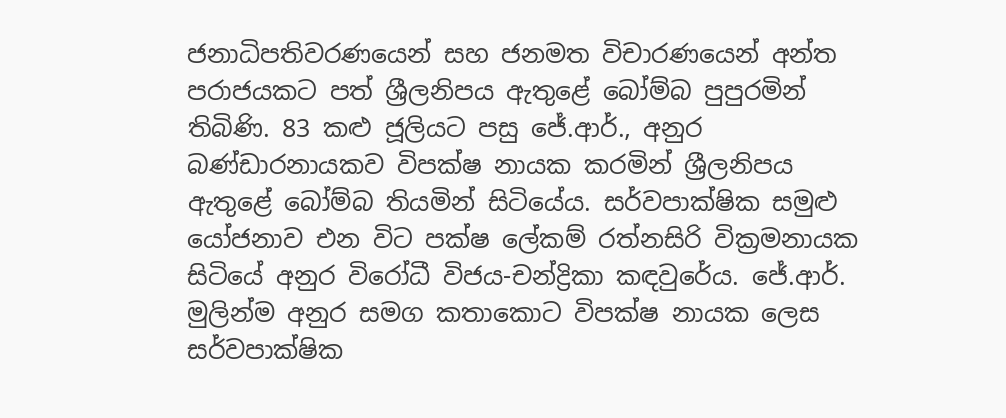ජනාධිපතිවරණයෙන් සහ ජනමත විචාරණයෙන් අන්ත පරාජයකට පත් ශ්‍රීලනිපය ඇතුළේ බෝම්බ පුපුරමින් තිබිණි. 83 කළු ජූලියට පසු ජේ.ආර්., අනුර බණ්ඩාරනායකව විපක්ෂ නායක කරමින් ශ්‍රීලනිපය ඇතුළේ බෝම්බ තියමින් සිටියේය. සර්වපාක්ෂික සමුළු යෝජනාව එන විට පක්ෂ ලේකම් රත්නසිරි වික්‍රමනායක සිටියේ අනුර විරෝධී විජය-චන්ද්‍රිකා කඳවුරේය. ජේ.ආර්. මුලින්ම අනුර සමග කතාකොට විපක්ෂ නායක ලෙස සර්වපාක්ෂික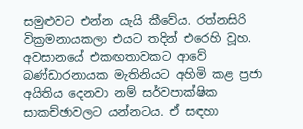සමුළුවට එන්න යැයි කීවේය. රත්නසිරි වික්‍රමනායකලා එයට තදින් එරෙහි වූහ. අවසානයේ එකඟතාවකට ආවේ බණ්ඩාරනායක මැතිනියට අහිමි කළ ප්‍රජා අයිතිය දෙනවා නම් සර්වපාක්ෂික සාකච්ඡාවලට යන්නටය. ඒ සඳහා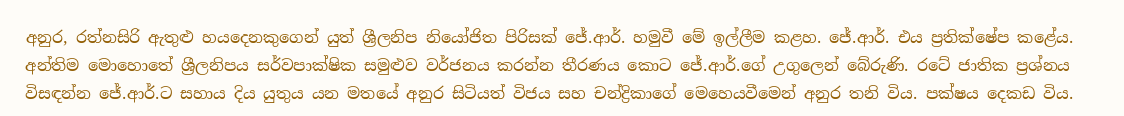අනුර, රත්නසිරි ඇතුළු හයදෙනකුගෙන් යුත් ශ්‍රීලනිප නියෝජිත පිරිසක් ජේ.ආර්. හමුවී මේ ඉල්ලීම කළහ. ජේ.ආර්. එය ප්‍රතික්ෂේප කළේය. අන්තිම මොහොතේ ශ්‍රීලනිපය සර්වපාක්ෂික සමුළුව වර්ජනය කරන්න තීරණය කොට ජේ.ආර්.ගේ උගුලෙන් බේරුණි. රටේ ජාතික ප්‍රශ්නය විසඳන්න ජේ.ආර්.ට සහාය දිය යුතුය යන මතයේ අනුර සිටියත් විජය සහ චන්ද්‍රිකාගේ මෙහෙයවීමෙන් අනුර තනි විය. පක්ෂය දෙකඩ විය.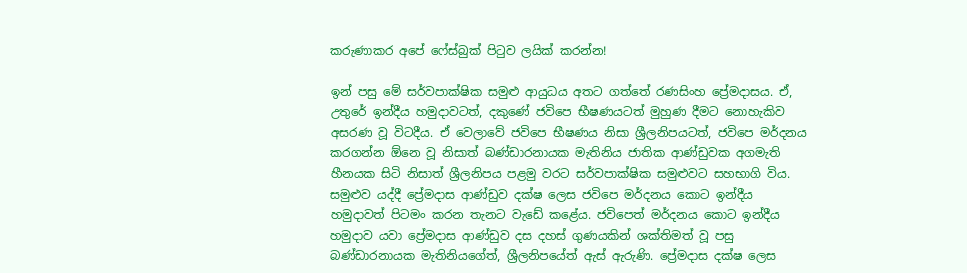කරුණාකර අපේ ෆේස්බුක් පිටුව ලයික් කරන්න!

ඉන් පසු මේ සර්වපාක්ෂික සමුළු ආයුධය අතට ගත්තේ රණසිංහ ප්‍රේමදාසය. ඒ, උතුරේ ඉන්දීය හමුදාවටත්, දකුණේ ජවිපෙ භීෂණයටත් මුහුණ දීමට නොහැකිව අසරණ වූ විටදීය. ඒ වෙලාවේ ජවිපෙ භීෂණය නිසා ශ්‍රීලනිපයටත්, ජවිපෙ මර්දනය කරගන්න ඕනෙ වූ නිසාත් බණ්ඩාරනායක මැතිනිය ජාතික ආණ්ඩුවක අගමැති හීනයක සිටි නිසාත් ශ්‍රීලනිපය පළමු වරට සර්වපාක්ෂික සමුළුවට සහභාගි විය. සමුළුව යද්දී ප්‍රේමදාස ආණ්ඩුව දක්ෂ ලෙස ජවිපෙ මර්දනය කොට ඉන්දීය හමුදාවත් පිටමං කරන තැනට වැඩේ කළේය. ජවිපෙත් මර්දනය කොට ඉන්දීය හමුදාව යවා ප්‍රේමදාස ආණ්ඩුව දස දහස් ගුණයකින් ශක්තිමත් වූ පසු බණ්ඩාරනායක මැතිනියගේත්, ශ්‍රීලනිපයේත් ඇස් ඇරුණි. ප්‍රේමදාස දක්ෂ ලෙස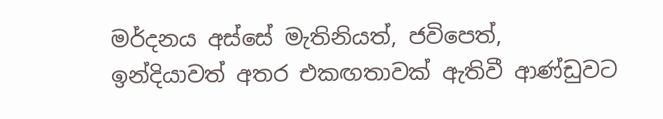මර්දනය අස්සේ මැතිනියත්, ජවිපෙත්, ඉන්දියාවත් අතර එකඟතාවක් ඇතිවී ආණ්ඩුවට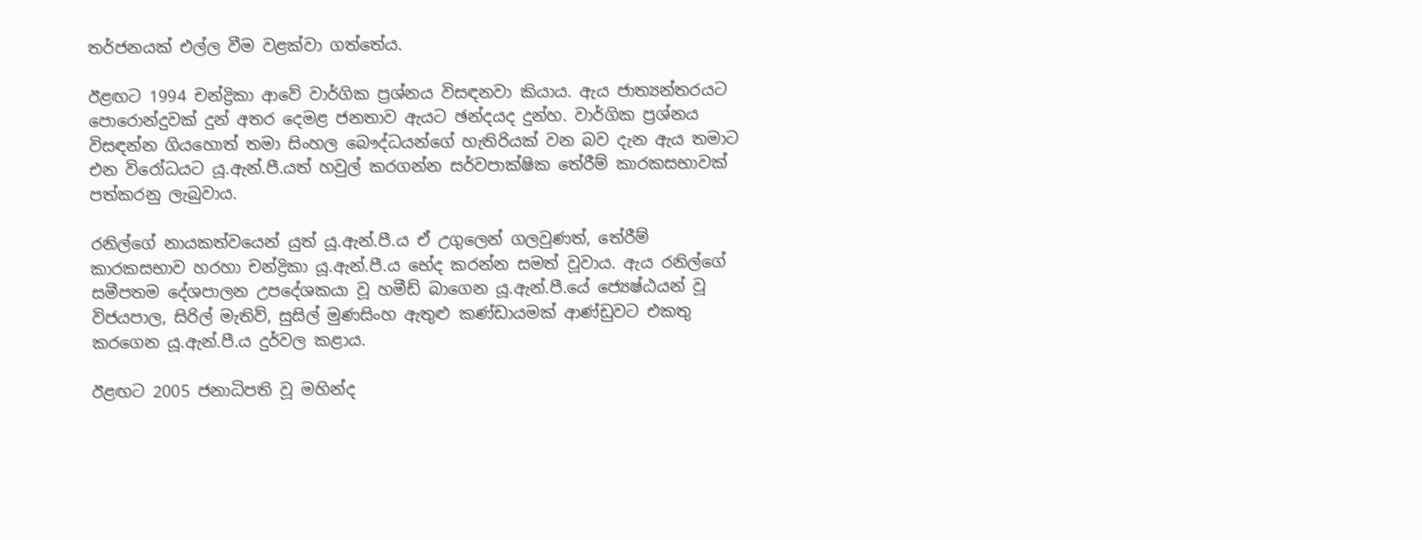තර්ජනයක් එල්ල වීම වළක්වා ගත්තේය.

ඊළඟට 1994 චන්ද්‍රිකා ආවේ වාර්ගික ප්‍රශ්නය විසඳනවා කියාය. ඇය ජාත්‍යන්තරයට පොරොන්දුවක් දුන් අතර දෙමළ ජනතාව ඇයට ඡන්දයද දුන්හ. වාර්ගික ප්‍රශ්නය විසඳන්න ගියහොත් තමා සිංහල බෞද්ධයන්ගේ හැතිරියක් වන බව දැන ඇය තමාට එන විරෝධයට යූ.ඇන්.පී.යත් හවුල් කරගන්න සර්වපාක්ෂික තේරීම් කාරකසභාවක් පත්කරනු ලැබුවාය.

රනිල්ගේ නායකත්වයෙන් යුත් යූ.ඇන්.පී.ය ඒ උගුලෙන් ගලවුණත්, තේරීම් කාරකසභාව හරහා චන්ද්‍රිකා යූ.ඇන්.පී.ය භේද කරන්න සමත් වූවාය. ඇය රනිල්ගේ සමීපතම දේශපාලන උපදේශකයා වූ හමීඩ් බාගෙන යූ.ඇන්.පී.යේ ජ්‍යෙෂ්ඨයන් වූ විජයපාල, සිරිල් මැතිව්, සුසිල් මුණසිංහ ඇතුළු කණ්ඩායමක් ආණ්ඩුවට එකතු කරගෙන යූ.ඇන්.පී.ය දුර්වල කළාය.

ඊළඟට 2005 ජනාධිපති වූ මහින්ද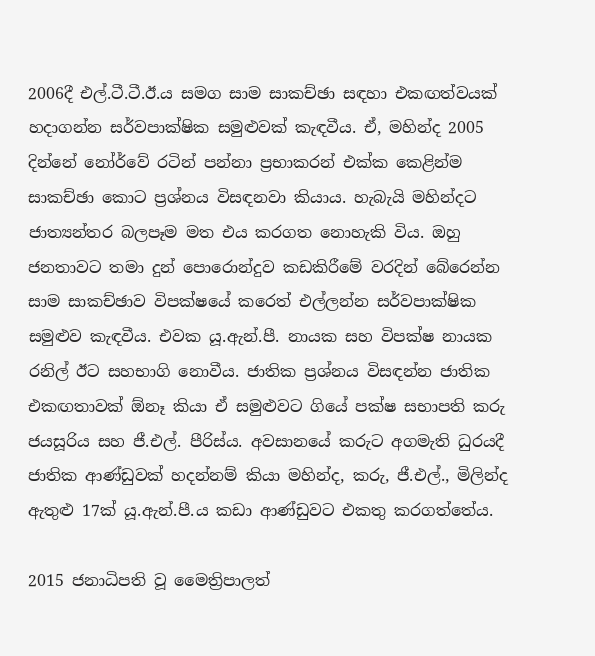2006දී එල්.ටී.ටී.ඊ.ය සමග සාම සාකච්ඡා සඳහා එකඟත්වයක් හදාගන්න සර්වපාක්ෂික සමුළුවක් කැඳවීය. ඒ, මහින්ද 2005 දින්නේ නෝර්වේ රටින් පන්නා ප්‍රභාකරන් එක්ක කෙළින්ම සාකච්ඡා කොට ප්‍රශ්නය විසඳනවා කියාය. හැබැයි මහින්දට ජාත්‍යන්තර බලපෑම මත එය කරගත නොහැකි විය. ඔහු ජනතාවට තමා දුන් පොරොන්දුව කඩකිරීමේ වරදින් බේරෙන්න සාම සාකච්ඡාව විපක්ෂයේ කරෙත් එල්ලන්න සර්වපාක්ෂික සමුළුව කැඳවීය. එවක යූ.ඇන්.පී. නායක සහ විපක්ෂ නායක රනිල් ඊට සහභාගි නොවීය. ජාතික ප්‍රශ්නය විසඳන්න ජාතික එකඟතාවක් ඕනෑ කියා ඒ සමුළුවට ගියේ පක්ෂ සභාපති කරු ජයසූරිය සහ ජී.එල්. පීරිස්ය. අවසානයේ කරුට අගමැති ධුරයදී ජාතික ආණ්ඩුවක් හදන්නම් කියා මහින්ද, කරු, ජී.එල්., මිලින්ද ඇතුළු 17ක් යූ.ඇන්.පී.ය කඩා ආණ්ඩුවට එකතු කරගත්තේය.

2015 ජනාධිපති වූ මෛත්‍රිපාලත්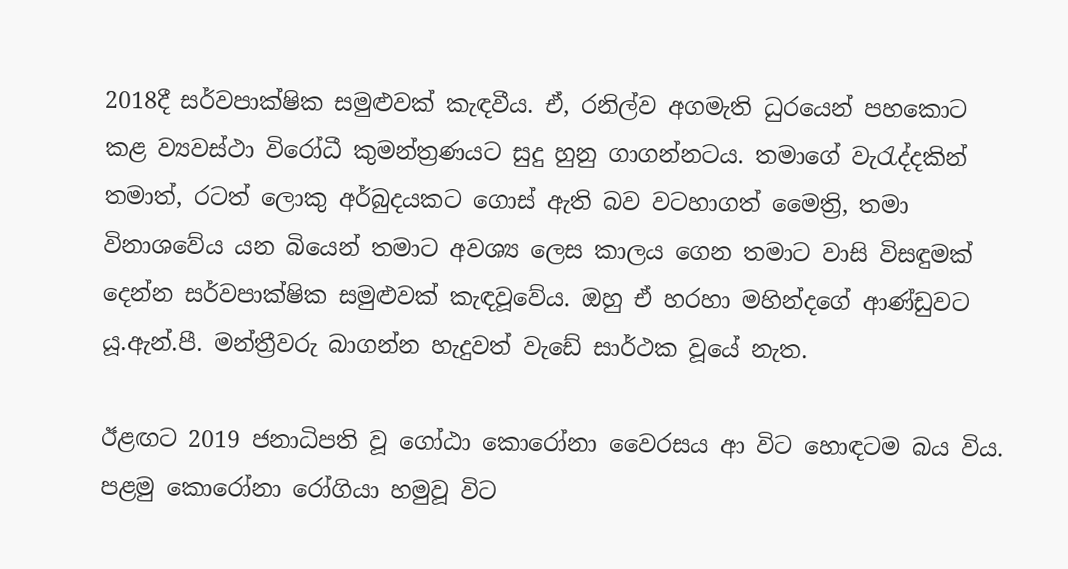2018දී සර්වපාක්ෂික සමුළුවක් කැඳවීය. ඒ, රනිල්ව අගමැති ධුරයෙන් පහකොට කළ ව්‍යවස්ථා විරෝධී කුමන්ත්‍රණයට සුදු හුනු ගාගන්නටය. තමාගේ වැරැද්දකින් තමාත්, රටත් ලොකු අර්බුදයකට ගොස් ඇති බව වටහාගත් මෛත්‍රි, තමා විනාශවේය යන බියෙන් තමාට අවශ්‍ය ලෙස කාලය ගෙන තමාට වාසි විසඳුමක් දෙන්න සර්වපාක්ෂික සමුළුවක් කැඳවූවේය. ඔහු ඒ හරහා මහින්දගේ ආණ්ඩුවට යූ.ඇන්.පී. මන්ත්‍රීවරු බාගන්න හැදුවත් වැඩේ සාර්ථක වූයේ නැත.

ඊළඟට 2019 ජනාධිපති වූ ගෝඨා කොරෝනා වෛරසය ආ විට හොඳටම බය විය. පළමු කොරෝනා රෝගියා හමුවූ විට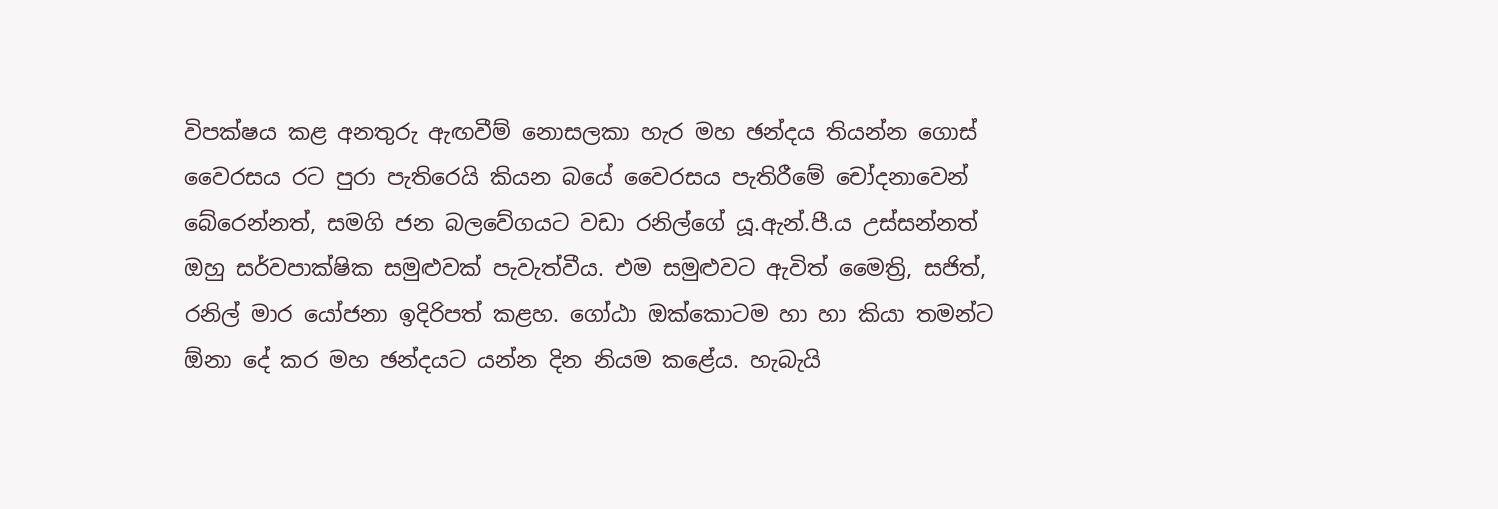විපක්ෂය කළ අනතුරු ඇඟවීම් නොසලකා හැර මහ ඡන්දය තියන්න ගොස් වෛරසය රට පුරා පැතිරෙයි කියන බයේ වෛරසය පැතිරීමේ චෝදනාවෙන් බේරෙන්නත්, සමගි ජන බලවේගයට වඩා රනිල්ගේ යූ.ඇන්.පී.ය උස්සන්නත් ඔහු සර්වපාක්ෂික සමුළුවක් පැවැත්වීය. එම සමුළුවට ඇවිත් මෛත්‍රි, සජිත්, රනිල් මාර යෝජනා ඉදිරිපත් කළහ. ගෝඨා ඔක්කොටම හා හා කියා තමන්ට ඕනා දේ කර මහ ඡන්දයට යන්න දින නියම කළේය. හැබැයි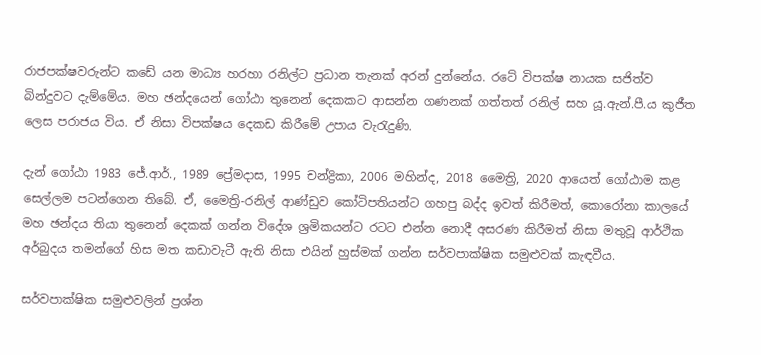රාජපක්ෂවරුන්ට කඩේ යන මාධ්‍ය හරහා රනිල්ට ප්‍රධාන තැනක් අරන් දුන්නේය. රටේ විපක්ෂ නායක සජිත්ව බින්දුවට දැම්මේය. මහ ඡන්දයෙන් ගෝඨා තුනෙන් දෙකකට ආසන්න ගණනක් ගත්තත් රනිල් සහ යූ.ඇන්.පී.ය කුජීත ලෙස පරාජය විය. ඒ නිසා විපක්ෂය දෙකඩ කිරීමේ උපාය වැරැදුණි.

දැන් ගෝඨා 1983 ජේ.ආර්., 1989 ප්‍රේමදාස, 1995 චන්ද්‍රිකා, 2006 මහින්ද, 2018 මෛත්‍රි, 2020 ආයෙත් ගෝඨාම කළ සෙල්ලම පටන්ගෙන තිබේ. ඒ, මෛත්‍රි-රනිල් ආණ්ඩුව කෝටිපතියන්ට ගහපු බද්ද ඉවත් කිරීමත්, කොරෝනා කාලයේ මහ ඡන්දය තියා තුනෙන් දෙකක් ගන්න විදේශ ශ්‍රමිකයන්ට රටට එන්න නොදී අසරණ කිරීමත් නිසා මතුවූ ආර්ථික අර්බුදය තමන්ගේ හිස මත කඩාවැටී ඇති නිසා එයින් හුස්මක් ගන්න සර්වපාක්ෂික සමුළුවක් කැඳවීය.

සර්වපාක්ෂික සමුළුවලින් ප්‍රශ්න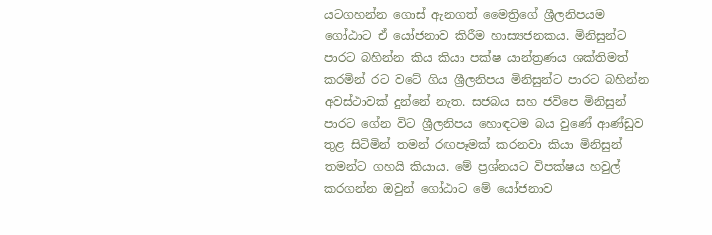යටගහන්න ගොස් ඇනගත් මෛත්‍රිගේ ශ්‍රීලනිපයම ගෝඨාට ඒ යෝජනාව කිරීම හාස්‍යජනකය. මිනිසුන්ට පාරට බහින්න කිය කියා පක්ෂ යාන්ත්‍රණය ශක්තිමත් කරමින් රට වටේ ගිය ශ්‍රීලනිපය මිනිසුන්ට පාරට බහින්න අවස්ථාවක් දුන්නේ නැත. සජබය සහ ජවිපෙ මිනිසුන් පාරට ගේන විට ශ්‍රීලනිපය හොඳටම බය වුණේ ආණ්ඩුව තුළ සිටිමින් තමන් රඟපෑමක් කරනවා කියා මිනිසුන් තමන්ට ගහයි කියාය. මේ ප්‍රශ්නයට විපක්ෂය හවුල් කරගන්න ඔවුන් ගෝඨාට මේ යෝජනාව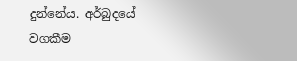දුන්නේය. අර්බුදයේ වගකීම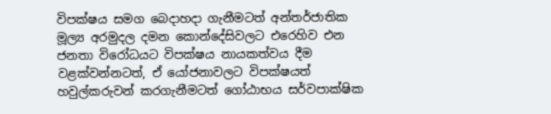විපක්ෂය සමග බෙදාහදා ගැනීමටත් අන්තර්ජාතික මූල්‍ය අරමුදල දමන කොන්දේසිවලට එරෙහිව එන ජනතා විරෝධයට විපක්ෂය නායකත්වය දීම වළක්වන්නටත්, ඒ යෝජනාවලට විපක්ෂයත් හවුල්කරුවන් කරගැනීමටත් ගෝඨාභය සර්වපාක්ෂික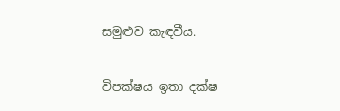සමුළුව කැඳවීය.

විපක්ෂය ඉතා දක්ෂ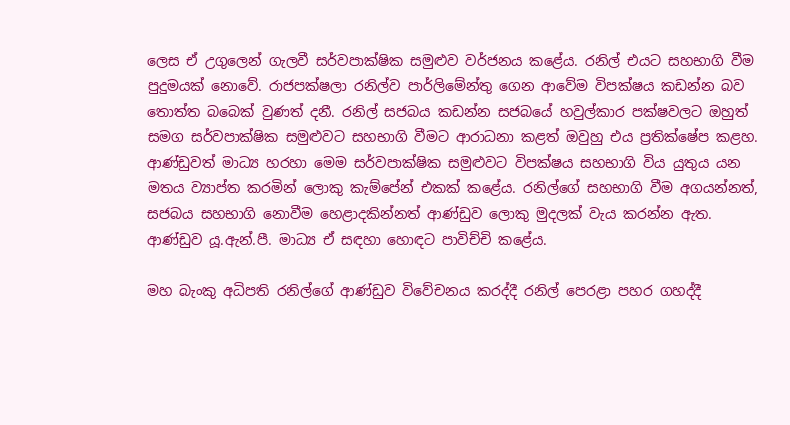ලෙස ඒ උගුලෙන් ගැලවී සර්වපාක්ෂික සමුළුව වර්ජනය කළේය. රනිල් එයට සහභාගි වීම පුදුමයක් නොවේ. රාජපක්ෂලා රනිල්ව පාර්ලිමේන්තු ගෙන ආවේම විපක්ෂය කඩන්න බව තොත්ත බබෙක් වුණත් දනී. රනිල් සජබය කඩන්න සජබයේ හවුල්කාර පක්ෂවලට ඔහුත් සමග සර්වපාක්ෂික සමුළුවට සහභාගි වීමට ආරාධනා කළත් ඔවුහු එය ප්‍රතික්ෂේප කළහ. ආණ්ඩුවත් මාධ්‍ය හරහා මෙම සර්වපාක්ෂික සමුළුවට විපක්ෂය සහභාගි විය යුතුය යන මතය ව්‍යාප්ත කරමින් ලොකු කැම්පේන් එකක් කළේය. රනිල්ගේ සහභාගි වීම අගයන්නත්, සජබය සහභාගි නොවීම හෙළාදකින්නත් ආණ්ඩුව ලොකු මුදලක් වැය කරන්න ඇත. ආණ්ඩුව යූ.ඇන්.පී. මාධ්‍ය ඒ සඳහා හොඳට පාවිච්චි කළේය.

මහ බැංකු අධිපති රනිල්ගේ ආණ්ඩුව විවේචනය කරද්දී රනිල් පෙරළා පහර ගහද්දී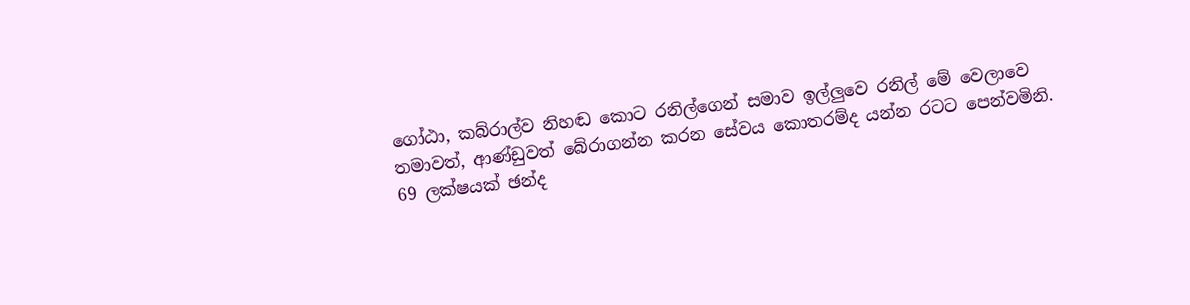ගෝඨා, කබ්රාල්ව නිහඬ කොට රනිල්ගෙන් සමාව ඉල්ලුවෙ රනිල් මේ වෙලාවෙ තමාවත්, ආණ්ඩුවත් බේරාගන්න කරන සේවය කොතරම්ද යන්න රටට පෙන්වමිනි. 69 ලක්ෂයක් ඡන්ද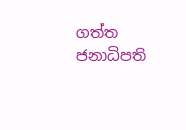ගත්ත ජනාධිපති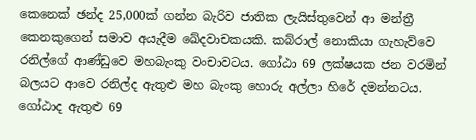කෙනෙක් ඡන්ද 25,000ක් ගන්න බැරිව ජාතික ලැයිස්තුවෙන් ආ මන්ත්‍රී කෙනකුගෙන් සමාව අයැදීම ඛේදවාචකයකි. කබ්රාල් නොකියා ගැහැව්වෙ රනිල්ගේ ආණ්ඩුවෙ මහබැංකු වංචාවටය. ගෝඨා 69 ලක්ෂයක ජන වරමින් බලයට ආවෙ රනිල්ද ඇතුළු මහ බැංකු හොරු අල්ලා හිරේ දමන්නටය. ගෝඨාද ඇතුළු 69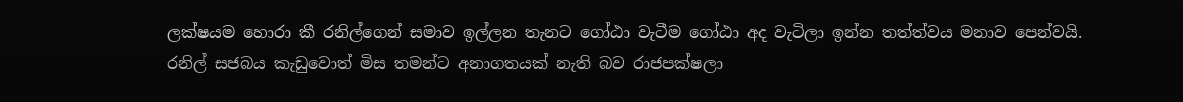ලක්ෂයම හොරා කී රනිල්ගෙන් සමාව ඉල්ලන තැනට ගෝඨා වැටීම ගෝඨා අද වැටිලා ඉන්න තත්ත්වය මනාව පෙන්වයි. රනිල් සජබය කැඩුවොත් මිස තමන්ට අනාගතයක් නැති බව රාජපක්ෂලා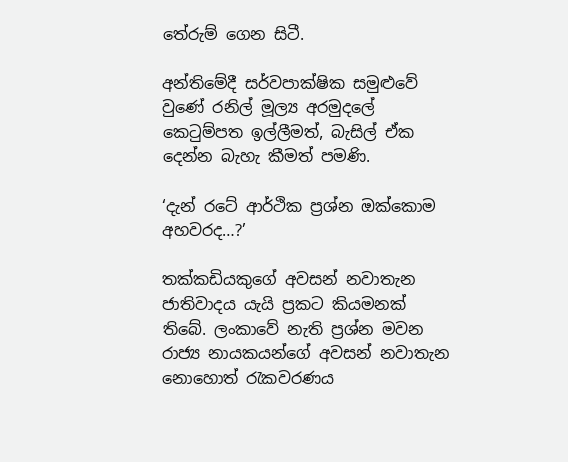තේරුම් ගෙන සිටී.

අන්තිමේදී සර්වපාක්ෂික සමුළුවේ වුණේ රනිල් මූල්‍ය අරමුදලේ කෙටුම්පත ඉල්ලීමත්, බැසිල් ඒක දෙන්න බැහැ කීමත් පමණි.

‘දැන් රටේ ආර්ථික ප්‍රශ්න ඔක්කොම අහවරද…?’

තක්කඩියකුගේ අවසන් නවාතැන ජාතිවාදය යැයි ප්‍රකට කියමනක් තිබේ. ලංකාවේ නැති ප්‍රශ්න මවන රාජ්‍ය නායකයන්ගේ අවසන් නවාතැන නොහොත් රැකවරණය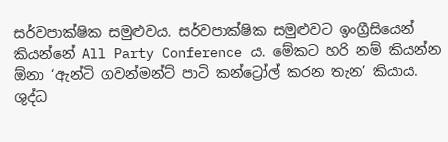සර්වපාක්ෂික සමුළුවය. සර්වපාක්ෂික සමුළුවට ඉංග්‍රීසියෙන් කියන්නේ All Party Conference ය. මේකට හරි නම් කියන්න ඕනා ‘ඇන්ටි ගවන්මන්ට් පාටි කන්ට්‍රෝල් කරන තැන’ කියාය. ශුද්ධ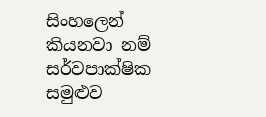සිංහලෙන් කියනවා නම් සර්වපාක්ෂික සමුළුව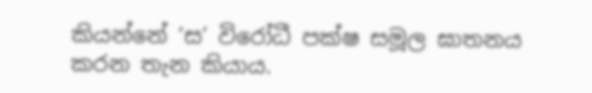කියන්නේ ‘ස’ විරෝධී පක්ෂ සමූල ඝාතනය කරන තැන කියාය.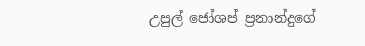උපුල් ජෝශප් ප්‍රනාන්දුගේ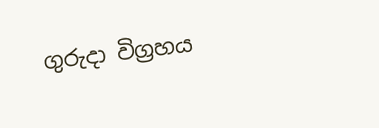ගුරුදා විග්‍රහය